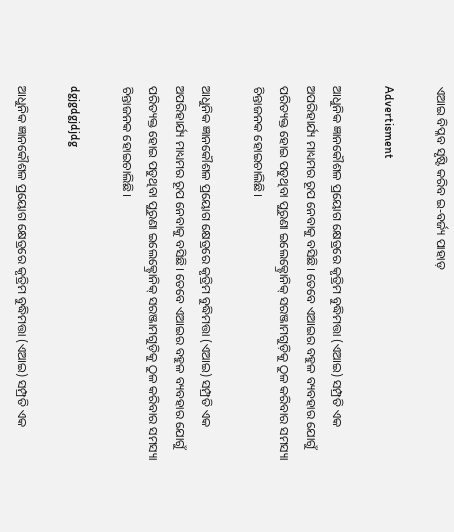ଏଆଇ ବିପ୍ଳବ ସୃଷ୍ଟି କରିବ ଇ-ବର୍ଜ୍ୟ ପାହାଡ଼

Advertisment

ଆଧୁନିକ ଜ୍ଞାନକୌଶଳ ପ୍ରୟୋଗ କ୍ଷେତ୍ରରେ କୃତ୍ରିମ ବୁଦ୍ଧିମତ୍ତା (ଏଆଇ) ସମ୍ପ୍ରତି ଏକ ଅପରିହାର୍ଯ୍ୟ ମାଧ୍ୟମର ରୂପ ନେବାକୁ ବସିଛି। ତେବେ ଏଆଇର ବହୁଳ ବ୍ୟବହାର ଯୋଗୁଁ ପରିତ୍ୟକ୍ତ ହୋଇ ପଡୁଥିବା ପୁରୁଣା ଇଲେକ୍ଟ୍ରୋନିକ୍‌ ସରଞ୍ଜାମଗୁଡ଼ିକୁ ଠୁଳ କରିବାର ସମସ୍ୟା ଚିନ୍ତାଜନକ ହୋଇଚାଲିଛି।

ଆଧୁନିକ ଜ୍ଞାନକୌଶଳ ପ୍ରୟୋଗ କ୍ଷେତ୍ରରେ କୃତ୍ରିମ ବୁଦ୍ଧିମତ୍ତା (ଏଆଇ) ସମ୍ପ୍ରତି ଏକ ଅପରିହାର୍ଯ୍ୟ ମାଧ୍ୟମର ରୂପ ନେବାକୁ ବସିଛି। ତେବେ ଏଆଇର ବହୁଳ ବ୍ୟବହାର ଯୋଗୁଁ ପରିତ୍ୟକ୍ତ ହୋଇ ପଡୁଥିବା ପୁରୁଣା ଇଲେକ୍ଟ୍ରୋନିକ୍‌ ସରଞ୍ଜାମଗୁଡ଼ିକୁ ଠୁଳ କରିବାର ସମସ୍ୟା ଚିନ୍ତାଜନକ ହୋଇଚାଲିଛି।

dgjgdgjdjdg

ଆଧୁନିକ ଜ୍ଞାନକୌଶଳ ପ୍ରୟୋଗ କ୍ଷେତ୍ରରେ କୃତ୍ରିମ ବୁଦ୍ଧିମତ୍ତା (ଏଆଇ) ସମ୍ପ୍ରତି ଏକ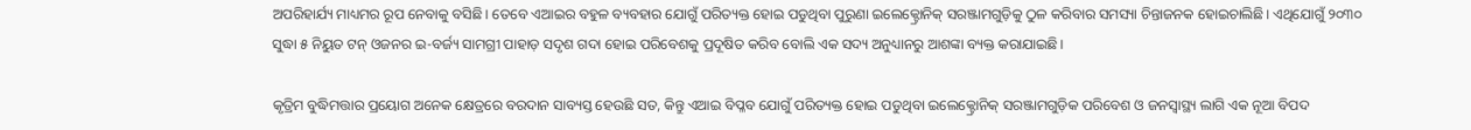ଅପରିହାର୍ଯ୍ୟ ମାଧ୍ୟମର ରୂପ ନେବାକୁ ବସିଛି। ତେବେ ଏଆଇର ବହୁଳ ବ୍ୟବହାର ଯୋଗୁଁ ପରିତ୍ୟକ୍ତ ହୋଇ ପଡୁଥିବା ପୁରୁଣା ଇଲେକ୍ଟ୍ରୋନିକ୍‌ ସରଞ୍ଜାମଗୁଡ଼ିକୁ ଠୁଳ କରିବାର ସମସ୍ୟା ଚିନ୍ତାଜନକ ହୋଇଚାଲିଛି। ଏଥିଯୋଗୁଁ ୨୦୩୦ ସୁଦ୍ଧା ୫ ନିୟୁତ ଟନ୍‌ ଓଜନର ଇ-ବର୍ଜ୍ୟ ସାମଗ୍ରୀ ପାହାଡ଼ ସଦୃଶ ଗଦା ହୋଇ ପରିବେଶକୁ ପ୍ରଦୂଷିତ କରିବ ବୋଲି ଏକ ସଦ୍ୟ ଅନୁଧ୍ୟାନରୁ ଆଶଙ୍କା ବ୍ୟକ୍ତ କରାଯାଇଛି।

କୃତ୍ରିମ ବୁଦ୍ଧିମତ୍ତାର ପ୍ରୟୋଗ ଅନେକ କ୍ଷେତ୍ରରେ ବରଦାନ ସାବ୍ୟସ୍ତ ହେଉଛି ସତ, କିନ୍ତୁ ଏଆଇ ବିପ୍ଳବ ଯୋଗୁଁ ପରିତ୍ୟକ୍ତ ହୋଇ ପଡୁଥିବା ଇଲେକ୍ଟ୍ରୋନିକ୍‌ ସରଞ୍ଜାମଗୁଡ଼ିକ ପରିବେଶ ଓ ଜନସ୍ବାସ୍ଥ୍ୟ ଲାଗି ଏକ ନୂଆ ବିପଦ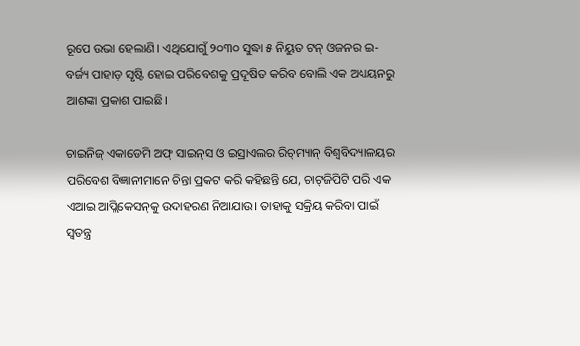ରୂପେ ଉଭା ହେଲାଣି। ଏଥିଯୋଗୁଁ ୨୦୩୦ ସୁଦ୍ଧା ୫ ନିୟୁତ ଟନ୍‌ ଓଜନର ଇ-ବର୍ଜ୍ୟ ପାହାଡ଼ ସୃଷ୍ଟି ହୋଇ ପରିବେଶକୁ ପ୍ରଦୂଷିତ କରିବ ବୋଲି ଏକ ଅଧ୍ୟୟନରୁ ଆଶଙ୍କା ପ୍ରକାଶ ପାଇଛି।

ଚାଇନିଜ୍‌ ଏକାଡେମି ଅଫ୍‌ ସାଇନ୍‌ସ ଓ ଇସ୍ରାଏଲର ରିଚ୍‌ମ୍ୟାନ୍‌ ବିଶ୍ବବିଦ୍ୟାଳୟର ପରିବେଶ ବିଜ୍ଞାନୀମାନେ ଚିନ୍ତା ପ୍ରକଟ କରି କହିଛନ୍ତି ଯେ, ଚାଟ୍‌ଜିପିଟି ପରି ଏକ ଏଆଇ ଆପ୍ଲିକେସନ୍‌କୁ ଉଦାହରଣ ନିଆଯାଉ। ତାହାକୁ ସକ୍ରିୟ କରିବା ପାଇଁ ସ୍ବତନ୍ତ୍ର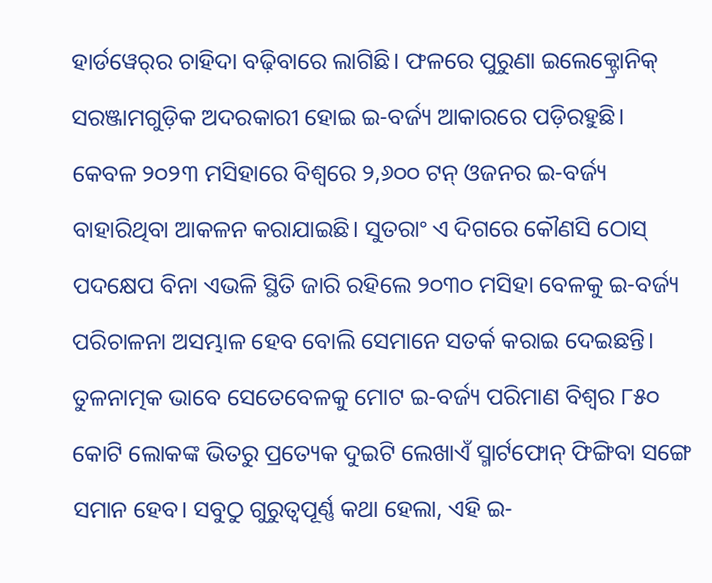ହାର୍ଡୱେର୍‌ର ଚାହିଦା ବଢ଼ିବାରେ ଲାଗିଛି। ଫଳରେ ପୁରୁଣା ଇଲେକ୍ଟ୍ରୋନିକ୍‌ ସରଞ୍ଜାମଗୁଡ଼ିକ ଅଦରକାରୀ ହୋଇ ଇ-ବର୍ଜ୍ୟ ଆକାରରେ ପଡ଼ିରହୁଛି। କେବଳ ୨୦୨୩ ମସିହାରେ ବିଶ୍ବରେ ୨,୬୦୦ ଟନ୍‌ ଓଜନର ଇ-ବର୍ଜ୍ୟ ବାହାରିଥିବା ଆକଳନ କରାଯାଇଛି। ସୁତରାଂ ଏ ଦିଗରେ କୌଣସି ଠୋସ୍‌ ପଦକ୍ଷେପ ବିନା ଏଭଳି ସ୍ଥିତି ଜାରି ରହିଲେ ୨୦୩୦ ମସିହା ବେଳକୁ ଇ-ବର୍ଜ୍ୟ ପରିଚାଳନା ଅସମ୍ଭାଳ ହେବ ବୋଲି ସେମାନେ ସତର୍କ କରାଇ ଦେଇଛନ୍ତି। ତୁଳନାତ୍ମକ ଭାବେ ସେତେବେଳକୁ ମୋଟ ଇ-ବର୍ଜ୍ୟ ପରିମାଣ ବିଶ୍ବର ୮୫୦ କୋଟି ଲୋକଙ୍କ ଭିତରୁ ପ୍ରତ୍ୟେକ ଦୁଇଟି ଲେଖାଏଁ ସ୍ମାର୍ଟଫୋନ୍‌ ଫିଙ୍ଗିବା ସଙ୍ଗେ ସମାନ ହେବ। ସବୁଠୁ ଗୁରୁତ୍ବପୂର୍ଣ୍ଣ କଥା ହେଲା, ଏହି ଇ-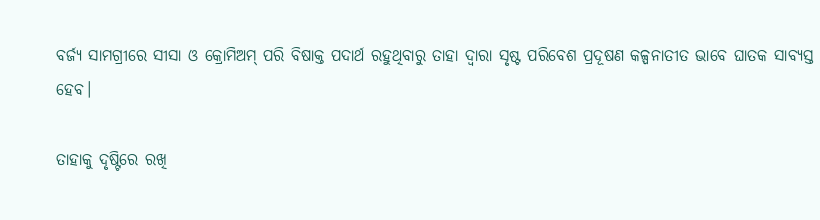ବର୍ଜ୍ୟ ସାମଗ୍ରୀରେ ସୀସା ଓ କ୍ରୋମିଅମ୍‌ ପରି ବିଷାକ୍ତ ପଦାର୍ଥ ରହୁଥିବାରୁ ତାହା ଦ୍ବାରା ସୃଷ୍ଟ ପରିବେଶ ପ୍ରଦୂଷଣ କଳ୍ପନାତୀତ ଭାବେ ଘାତକ ସାବ୍ୟସ୍ତ ହେବ।

ତାହାକୁ ଦୃଷ୍ଟିରେ ରଖି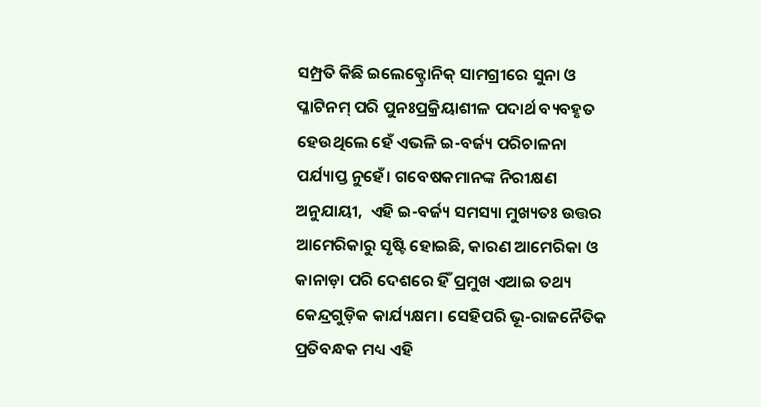ସମ୍ପ୍ରତି କିଛି ଇଲେକ୍ଟ୍ରୋନିକ୍‌ ସାମଗ୍ରୀରେ ସୁନା ଓ ପ୍ଳାଟିନମ୍‌ ପରି ପୁନଃପ୍ରକ୍ରିୟାଶୀଳ ପଦାର୍ଥ ବ୍ୟବହୃତ ହେଉଥିଲେ ହେଁ ଏଭଳି ଇ-ବର୍ଜ୍ୟ ପରିଚାଳନା ପର୍ଯ୍ୟାପ୍ତ ନୁହେଁ। ଗବେଷକମାନଙ୍କ ନିରୀକ୍ଷଣ ଅନୁଯାୟୀ,  ଏହି ଇ-ବର୍ଜ୍ୟ ସମସ୍ୟା ମୁଖ୍ୟତଃ ଉତ୍ତର ଆମେରିକାରୁ ସୃଷ୍ଟି ହୋଇଛି, କାରଣ ଆମେରିକା ଓ କାନାଡ଼ା ପରି ଦେଶରେ ହିଁ ପ୍ରମୁଖ ଏଆଇ ତଥ୍ୟ କେନ୍ଦ୍ରଗୁଡ଼ିକ କାର୍ଯ୍ୟକ୍ଷମ। ସେହିପରି ଭୂ-ରାଜନୈତିକ ପ୍ରତିବନ୍ଧକ ମଧ୍ୟ ଏହି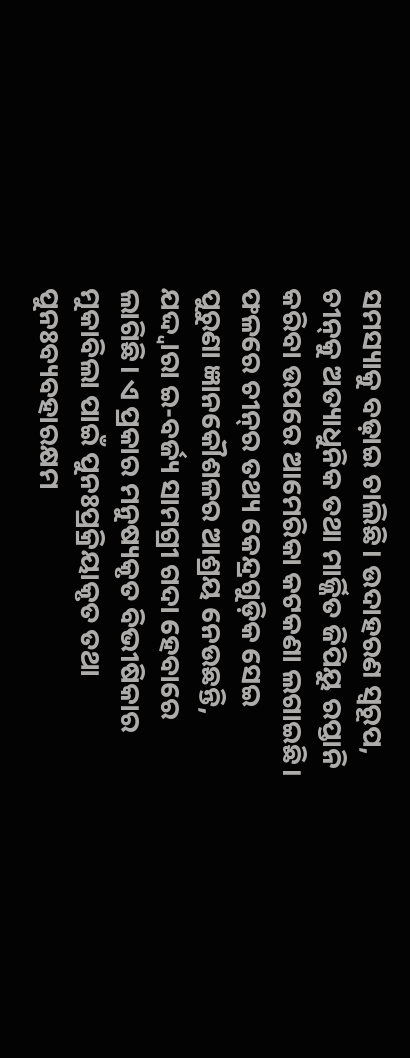ସମସ୍ୟାକୁ ବଢ଼ାଇ ଚାଲିଛି। ଉଦାହରଣ ସ୍ବରୂପ, ଚୀନ୍‌କୁ ଅତ୍ୟାଧୁନିକ ତଥା ମାର୍ଜ୍ଜିତ ଜିପିୟୁ ରପ୍ତାନି କରିବା ଉପରେ ଆମେରିକା କଟକଣା ଲଗାଇଛି। ଫଳରେ ଚୀନ୍‌ର ତଥ୍ୟ କେନ୍ଦ୍ରଗୁଡ଼ିକ ସେଇ ପୁରୁଣା ଜ୍ଞାନକୌଶଳର ଆଶ୍ରୟ ନେଉଛନ୍ତି, ଯଦ୍ଦ୍ବାରା ଇ-ବର୍ଜ୍ୟ ସାମଗ୍ରୀ ଗଦା ହେବାରେ ଲାଗିଛି। ଏ ପ୍ରକାର ମନୁଷ୍ୟକୃତ ବିଭୀଷିକାର ମୁକାବିଲା ପାଇଁ ପୁନଃପ୍ରକ୍ରିୟାକୃତ ତଥା ପୁନଃବ୍ୟବହାରକ୍ଷମ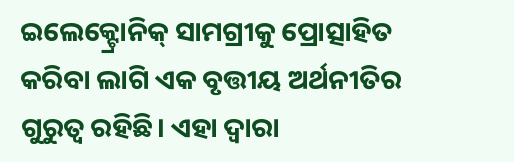ଇଲେକ୍ଟ୍ରୋନିକ୍‌ ସାମଗ୍ରୀକୁ ପ୍ରୋତ୍ସାହିତ କରିବା ଲାଗି ଏକ ବୃତ୍ତୀୟ ଅର୍ଥନୀତିର ଗୁରୁତ୍ବ ରହିଛି। ଏହା ଦ୍ବାରା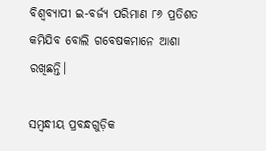ବିଶ୍ବବ୍ୟାପୀ ଇ-ବର୍ଜ୍ୟ ପରିମାଣ ୮୬ ପ୍ରତିଶତ କମିଯିବ ବୋଲି ଗବେଷକମାନେ ଆଶା ରଖିଛନ୍ତି।

ସମ୍ବନ୍ଧୀୟ ପ୍ରବନ୍ଧଗୁଡ଼ିକ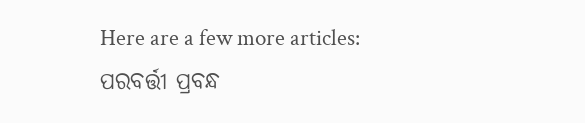Here are a few more articles:
ପରବର୍ତ୍ତୀ ପ୍ରବନ୍ଧ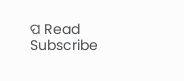ପ Read
Subscribe